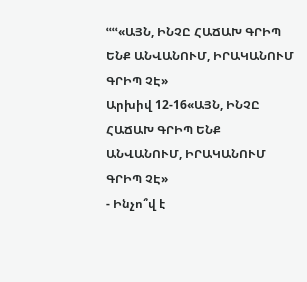ՙՙՙՙ«ԱՅՆ, ԻՆՉԸ ՀԱՃԱԽ ԳՐԻՊ ԵՆՔ ԱՆՎԱՆՈՒՄ, ԻՐԱԿԱՆՈՒՄ ԳՐԻՊ ՉԷ»
Արխիվ 12-16«ԱՅՆ, ԻՆՉԸ ՀԱՃԱԽ ԳՐԻՊ ԵՆՔ ԱՆՎԱՆՈՒՄ, ԻՐԱԿԱՆՈՒՄ ԳՐԻՊ ՉԷ»
- Ինչո՞վ է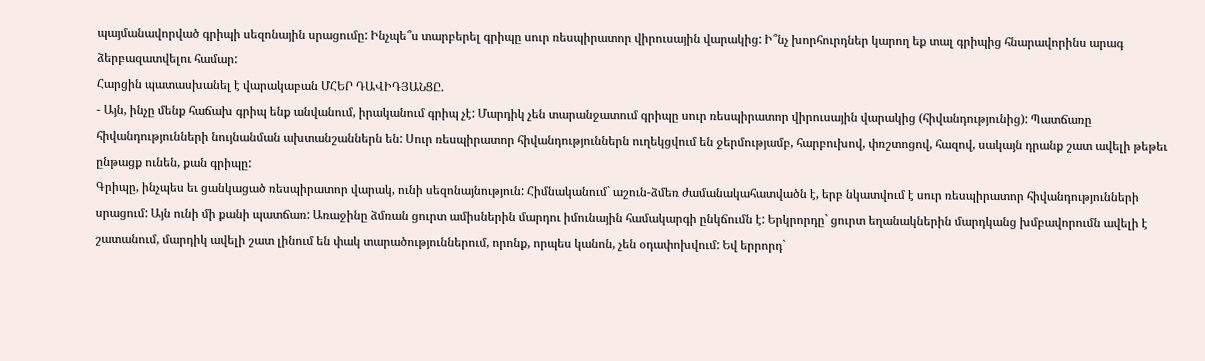պայմանավորված գրիպի սեզոնային սրացումը: Ինչպե՞ս տարբերել գրիպը սուր ռեսպիրատոր վիրուսային վարակից: Ի՞նչ խորհուրդներ կարող եք տալ գրիպից հնարավորինս արագ ձերբազատվելու համար:
Հարցին պատասխանել է վարակաբան ՄՀԵՐ ԴԱՎԻԴՅԱՆՑԸ.
- Այն, ինչը մենք հաճախ գրիպ ենք անվանում, իրականում գրիպ չէ: Մարդիկ չեն տարանջատում գրիպը սուր ռեսպիրատոր վիրուսային վարակից (հիվանդությունից): Պատճառը հիվանդությունների նույնանման ախտանշաններն են: Սուր ռեսպիրատոր հիվանդություններն ուղեկցվում են ջերմությամբ, հարբուխով, փռշտոցով, հազով, սակայն դրանք շատ ավելի թեթեւ ընթացք ունեն, քան գրիպը:
Գրիպը, ինչպես եւ ցանկացած ռեսպիրատոր վարակ, ունի սեզոնայնություն: Հիմնականում` աշուն-ձմեռ ժամանակահատվածն է, երբ նկատվում է սուր ռեսպիրատոր հիվանդությունների սրացում: Այն ունի մի քանի պատճառ: Առաջինը ձմռան ցուրտ ամիսներին մարդու իմունային համակարգի ընկճումն է: Երկրորդը` ցուրտ եղանակներին մարդկանց խմբավորումն ավելի է շատանում, մարդիկ ավելի շատ լինում են փակ տարածություններում, որոնք, որպես կանոն, չեն օդափոխվում: Եվ երրորդ`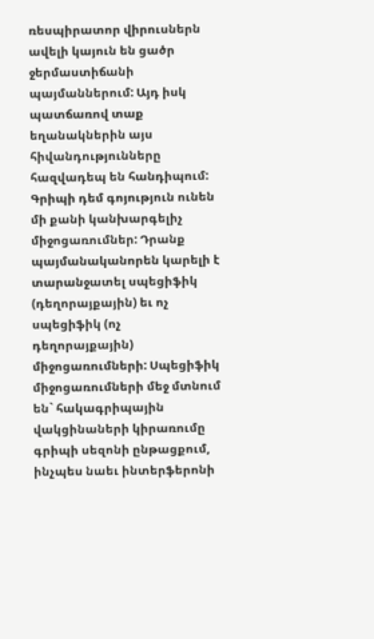ռեսպիրատոր վիրուսներն ավելի կայուն են ցածր ջերմաստիճանի պայմաններում: Այդ իսկ պատճառով տաք եղանակներին այս հիվանդությունները հազվադեպ են հանդիպում:
Գրիպի դեմ գոյություն ունեն մի քանի կանխարգելիչ միջոցառումներ: Դրանք պայմանականորեն կարելի է տարանջատել սպեցիֆիկ (դեղորայքային) եւ ոչ սպեցիֆիկ (ոչ դեղորայքային) միջոցառումների: Սպեցիֆիկ միջոցառումների մեջ մտնում են` հակագրիպային վակցինաների կիրառումը գրիպի սեզոնի ընթացքում, ինչպես նաեւ ինտերֆերոնի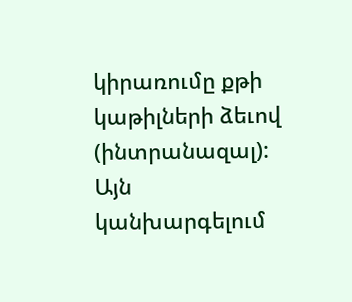կիրառումը քթի կաթիլների ձեւով (ինտրանազալ): Այն կանխարգելում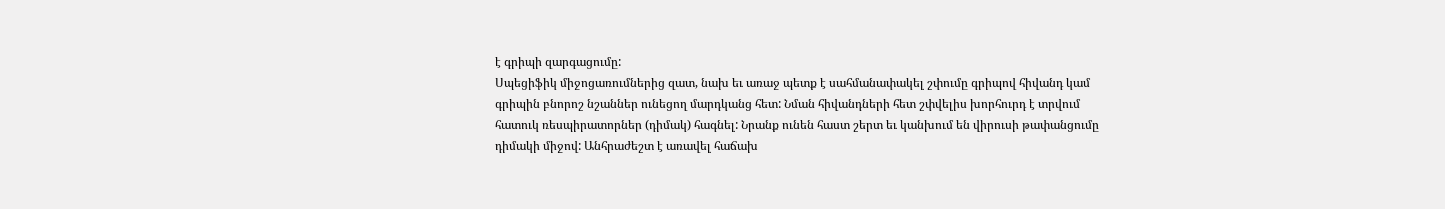է գրիպի զարգացումը:
Սպեցիֆիկ միջոցառումներից զատ, նախ եւ առաջ պետք է սահմանափակել շփումը գրիպով հիվանդ կամ գրիպին բնորոշ նշաններ ունեցող մարդկանց հետ: Նման հիվանդների հետ շփվելիս խորհուրդ է տրվում հատուկ ռեսպիրատորներ (դիմակ) հագնել: Նրանք ունեն հաստ շերտ եւ կանխում են վիրուսի թափանցումը դիմակի միջով: Անհրաժեշտ է առավել հաճախ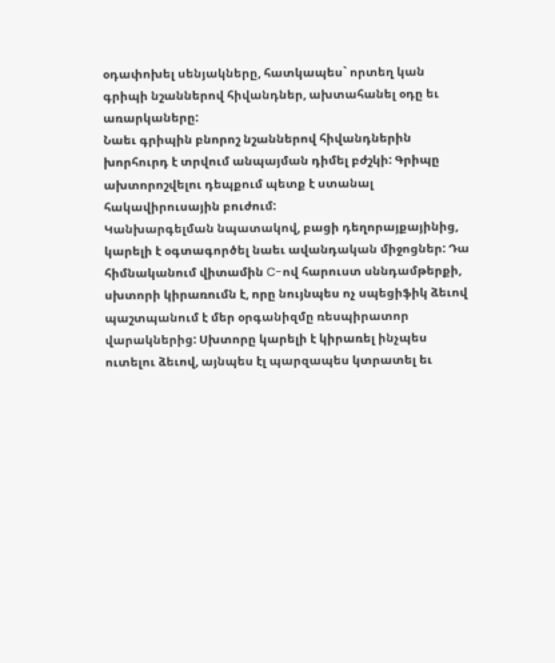օդափոխել սենյակները, հատկապես` որտեղ կան գրիպի նշաններով հիվանդներ, ախտահանել օդը եւ առարկաները:
Նաեւ գրիպին բնորոշ նշաններով հիվանդներին խորհուրդ է տրվում անպայման դիմել բժշկի: Գրիպը ախտորոշվելու դեպքում պետք է ստանալ հակավիրուսային բուժում:
Կանխարգելման նպատակով, բացի դեղորայքայինից, կարելի է օգտագործել նաեւ ավանդական միջոցներ: Դա հիմնականում վիտամին C-ով հարուստ սննդամթերքի, սխտորի կիրառումն է, որը նույնպես ոչ սպեցիֆիկ ձեւով պաշտպանում է մեր օրգանիզմը ռեսպիրատոր վարակներից: Սխտորը կարելի է կիրառել ինչպես ուտելու ձեւով, այնպես էլ պարզապես կտրատել եւ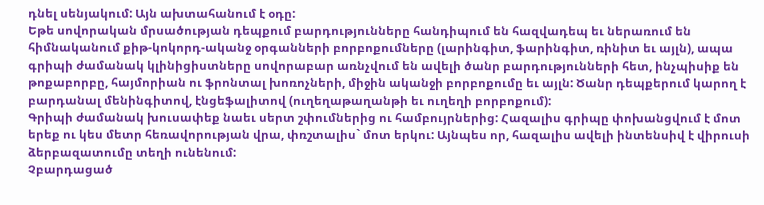դնել սենյակում: Այն ախտահանում է օդը:
Եթե սովորական մրսածության դեպքում բարդությունները հանդիպում են հազվադեպ եւ ներառում են հիմնականում քիթ-կոկորդ-ականջ օրգանների բորբոքումները (լարինգիտ, ֆարինգիտ, ռինիտ եւ այլն), ապա գրիպի ժամանակ կլինիցիստները սովորաբար առնչվում են ավելի ծանր բարդությունների հետ, ինչպիսիք են թոքաբորբը, հայմորիան ու ֆրոնտալ խոռոչների, միջին ականջի բորբոքումը եւ այլն: Ծանր դեպքերում կարող է բարդանալ մենինգիտով, էնցեֆալիտով (ուղեղաթաղանթի եւ ուղեղի բորբոքում):
Գրիպի ժամանակ խուսափեք նաեւ սերտ շփումներից ու համբույրներից: Հազալիս գրիպը փոխանցվում է մոտ երեք ու կես մետր հեռավորության վրա, փռշտալիս` մոտ երկու: Այնպես որ, հազալիս ավելի ինտենսիվ է վիրուսի ձերբազատումը տեղի ունենում:
Չբարդացած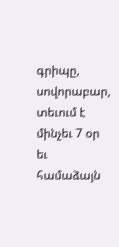գրիպը, սովորաբար, տեւում է մինչեւ 7 օր եւ համաձայն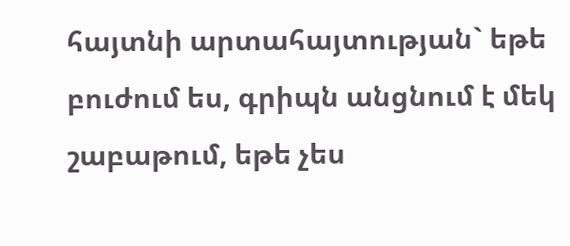հայտնի արտահայտության` եթե բուժում ես, գրիպն անցնում է մեկ շաբաթում, եթե չես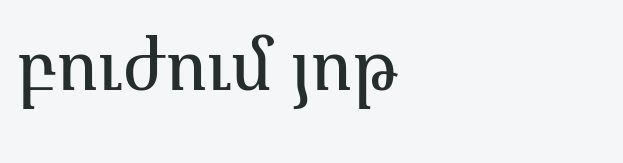բուժում յոթ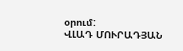օրում:
ՎԼԱԴ ՄՈՒՐԱԴՅԱՆ